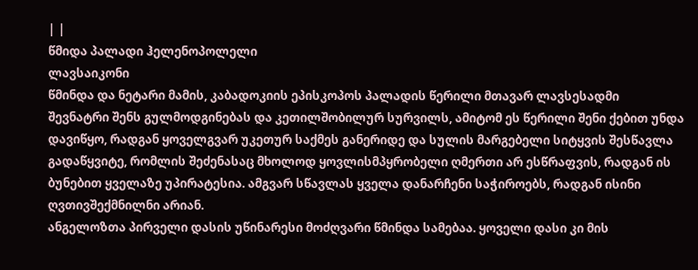| |
წმიდა პალადი ჰელენოპოლელი
ლავსაიკონი
წმინდა და ნეტარი მამის, კაბადოკიის ეპისკოპოს პალადის წერილი მთავარ ლავსესადმი
შევნატრი შენს გულმოდგინებას და კეთილშობილურ სურვილს, ამიტომ ეს წერილი შენი ქებით უნდა დავიწყო, რადგან ყოველგვარ უკეთურ საქმეს განერიდე და სულის მარგებელი სიტყვის შესწავლა გადაწყვიტე, რომლის შეძენასაც მხოლოდ ყოვლისმპყრობელი ღმერთი არ ესწრაფვის, რადგან ის ბუნებით ყველაზე უპირატესია. ამგვარ სწავლას ყველა დანარჩენი საჭიროებს, რადგან ისინი ღვთივშექმნილნი არიან.
ანგელოზთა პირველი დასის უწინარესი მოძღვარი წმინდა სამებაა. ყოველი დასი კი მის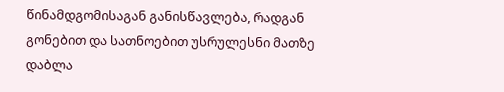წინამდგომისაგან განისწავლება, რადგან გონებით და სათნოებით უსრულესნი მათზე დაბლა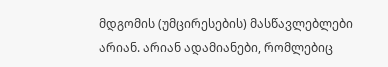მდგომის (უმცირესების) მასწავლებლები არიან. არიან ადამიანები, რომლებიც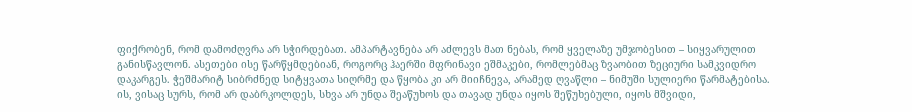ფიქრობენ, რომ დამოძღვრა არ სჭირდებათ. ამპარტავნება არ აძლევს მათ ნებას, რომ ყველაზე უმჯობესით – სიყვარულით განისწავლონ. ასეთები ისე წარწყმდებიან, როგორც ჰაერში მფრინავი ეშმაკები, რომლებმაც ზვაობით ზეციური სამკვიდრო დაკარგეს. ჭეშმარიტ სიბრძნედ სიტყვათა სიღრმე და წყობა კი არ მიიჩნევა, არამედ ღვაწლი – ნიმუში სულიერი წარმატებისა.
ის, ვისაც სურს, რომ არ დაბრკოლდეს, სხვა არ უნდა შეაწუხოს და თავად უნდა იყოს შეწუხებული, იყოს მშვიდი,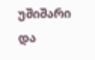უშიშარი და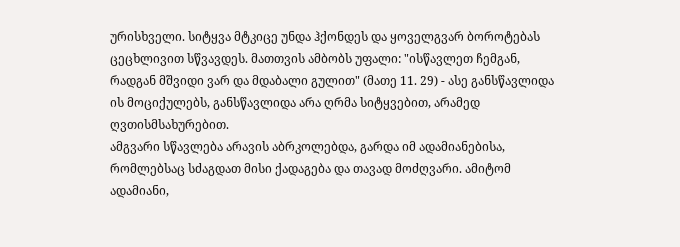ურისხველი. სიტყვა მტკიცე უნდა ჰქონდეს და ყოველგვარ ბოროტებას ცეცხლივით სწვავდეს. მათთვის ამბობს უფალი: "ისწავლეთ ჩემგან, რადგან მშვიდი ვარ და მდაბალი გულით" (მათე 11. 29) - ასე განსწავლიდა ის მოციქულებს, განსწავლიდა არა ღრმა სიტყვებით, არამედ ღვთისმსახურებით.
ამგვარი სწავლება არავის აბრკოლებდა, გარდა იმ ადამიანებისა, რომლებსაც სძაგდათ მისი ქადაგება და თავად მოძღვარი. ამიტომ ადამიანი,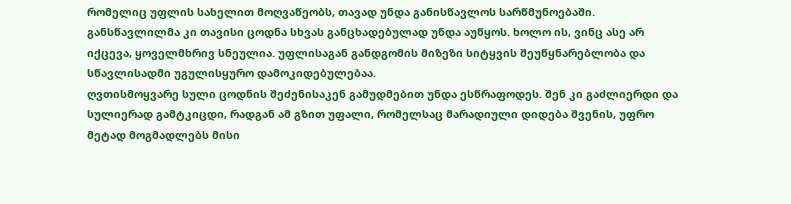რომელიც უფლის სახელით მოღვაწეობს, თავად უნდა განისწავლოს სარწმუნოებაში. განსწავლილმა კი თავისი ცოდნა სხვას განცხადებულად უნდა აუწყოს. ხოლო ის, ვინც ასე არ იქცევა, ყოველმხრივ სნეულია. უფლისაგან განდგომის მიზეზი სიტყვის შეუწყნარებლობა და სწავლისადმი უგულისყურო დამოკიდებულებაა.
ღვთისმოყვარე სული ცოდნის შეძენისაკენ გამუდმებით უნდა ესწრაფოდეს. შენ კი გაძლიერდი და სულიერად გამტკიცდი, რადგან ამ გზით უფალი, რომელსაც მარადიული დიდება შვენის, უფრო მეტად მოგმადლებს მისი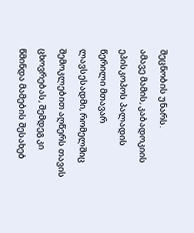შეცნობის უნარს.
ამავე მამის, კაბადოკიის ეპისკოპოს პალადის წერილი მთავარ ლავსესადმი, რომელშიც შემოკლებით აღწერს თავის ცხოვრებას, შემდეგ კი წმინდა მამების შესახებ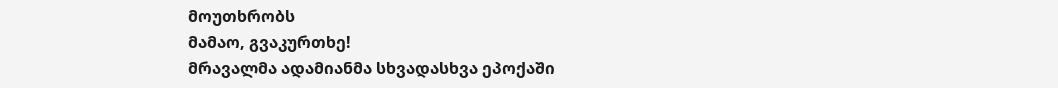მოუთხრობს
მამაო, გვაკურთხე!
მრავალმა ადამიანმა სხვადასხვა ეპოქაში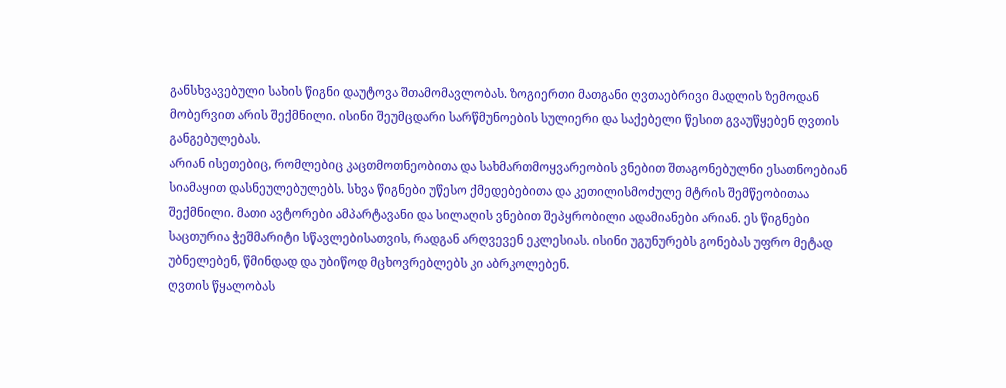განსხვავებული სახის წიგნი დაუტოვა შთამომავლობას. ზოგიერთი მათგანი ღვთაებრივი მადლის ზემოდან მობერვით არის შექმნილი. ისინი შეუმცდარი სარწმუნოების სულიერი და საქებელი წესით გვაუწყებენ ღვთის განგებულებას.
არიან ისეთებიც, რომლებიც კაცთმოთნეობითა და სახმართმოყვარეობის ვნებით შთაგონებულნი ესათნოებიან სიამაყით დასნეულებულებს. სხვა წიგნები უწესო ქმედებებითა და კეთილისმოძულე მტრის შემწეობითაა შექმნილი. მათი ავტორები ამპარტავანი და სილაღის ვნებით შეპყრობილი ადამიანები არიან. ეს წიგნები საცთურია ჭეშმარიტი სწავლებისათვის, რადგან არღვევენ ეკლესიას. ისინი უგუნურებს გონებას უფრო მეტად უბნელებენ, წმინდად და უბიწოდ მცხოვრებლებს კი აბრკოლებენ.
ღვთის წყალობას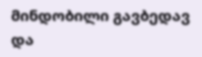მინდობილი გავბედავ და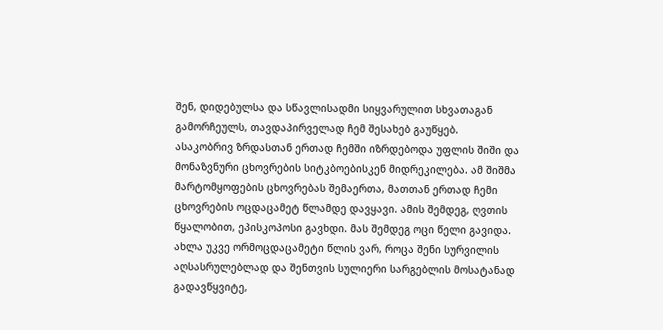შენ, დიდებულსა და სწავლისადმი სიყვარულით სხვათაგან გამორჩეულს, თავდაპირველად ჩემ შესახებ გაუწყებ.
ასაკობრივ ზრდასთან ერთად ჩემში იზრდებოდა უფლის შიში და მონაზვნური ცხოვრების სიტკბოებისკენ მიდრეკილება. ამ შიშმა მარტომყოფების ცხოვრებას შემაერთა, მათთან ერთად ჩემი ცხოვრების ოცდაცამეტ წლამდე დავყავი. ამის შემდეგ, ღვთის წყალობით, ეპისკოპოსი გავხდი. მას შემდეგ ოცი წელი გავიდა. ახლა უკვე ორმოცდაცამეტი წლის ვარ, როცა შენი სურვილის აღსასრულებლად და შენთვის სულიერი სარგებლის მოსატანად გადავწყვიტე,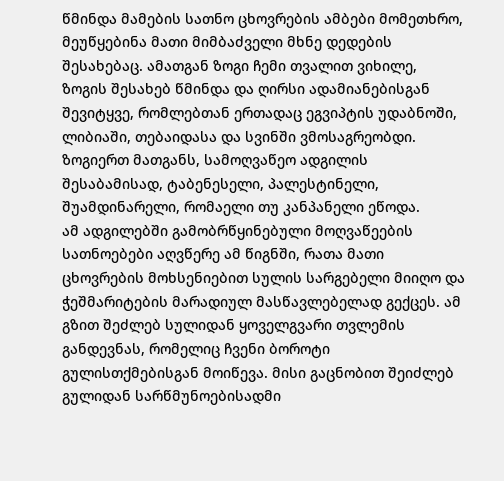წმინდა მამების სათნო ცხოვრების ამბები მომეთხრო, მეუწყებინა მათი მიმბაძველი მხნე დედების შესახებაც. ამათგან ზოგი ჩემი თვალით ვიხილე, ზოგის შესახებ წმინდა და ღირსი ადამიანებისგან შევიტყვე, რომლებთან ერთადაც ეგვიპტის უდაბნოში, ლიბიაში, თებაიდასა და სვინში ვმოსაგრეობდი. ზოგიერთ მათგანს, სამოღვაწეო ადგილის შესაბამისად, ტაბენესელი, პალესტინელი, შუამდინარელი, რომაელი თუ კანპანელი ეწოდა.
ამ ადგილებში გამობრწყინებული მოღვაწეების სათნოებები აღვწერე ამ წიგნში, რათა მათი ცხოვრების მოხსენიებით სულის სარგებელი მიიღო და ჭეშმარიტების მარადიულ მასწავლებელად გექცეს. ამ გზით შეძლებ სულიდან ყოველგვარი თვლემის განდევნას, რომელიც ჩვენი ბოროტი გულისთქმებისგან მოიწევა. მისი გაცნობით შეიძლებ გულიდან სარწმუნოებისადმი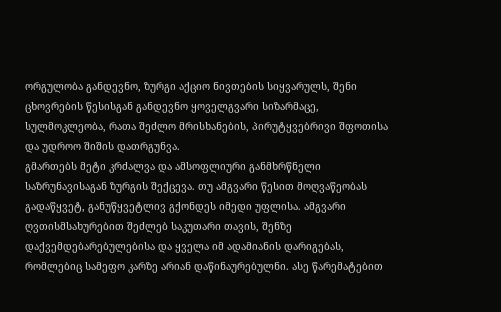ორგულობა განდევნო, ზურგი აქციო ნივთების სიყვარულს, შენი ცხოვრების წესისგან განდევნო ყოველგვარი სიზარმაცე, სულმოკლეობა, რათა შეძლო მრისხანების, პირუტყვებრივი შფოთისა და უდროო შიშის დათრგუნვა.
გმართებს მეტი კრძალვა და ამსოფლიური განმხრწნელი საზრუნავისაგან ზურგის შექცევა. თუ ამგვარი წესით მოღვაწეობას გადაწყვეტ, განუწყვეტლივ გქონდეს იმედი უფლისა. ამგვარი ღვთისმსახურებით შეძლებ საკუთარი თავის, შენზე დაქვემდებარებულებისა და ყველა იმ ადამიანის დარიგებას, რომლებიც სამეფო კარზე არიან დაწინაურებულნი. ასე წარემატებით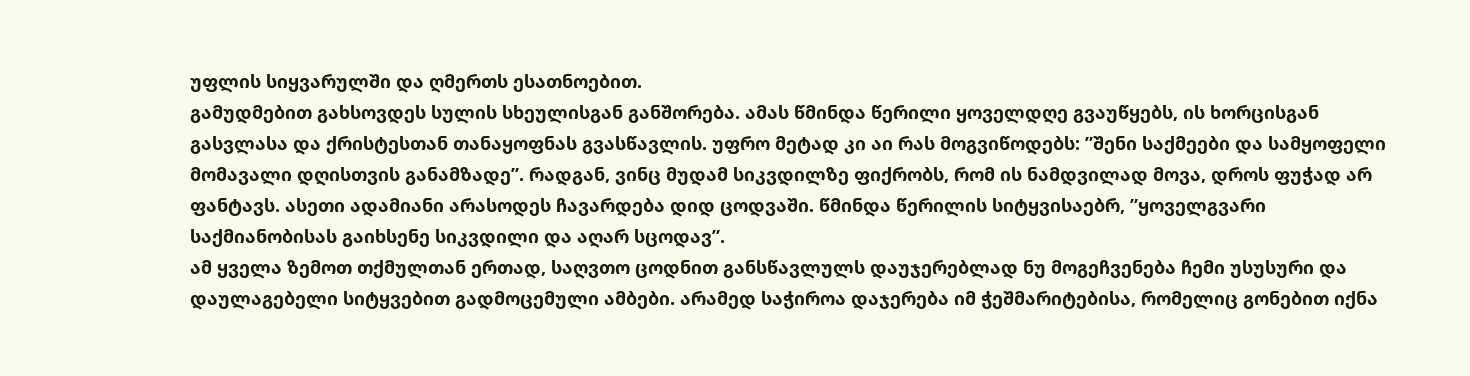უფლის სიყვარულში და ღმერთს ესათნოებით.
გამუდმებით გახსოვდეს სულის სხეულისგან განშორება. ამას წმინდა წერილი ყოველდღე გვაუწყებს, ის ხორცისგან გასვლასა და ქრისტესთან თანაყოფნას გვასწავლის. უფრო მეტად კი აი რას მოგვიწოდებს: ”შენი საქმეები და სამყოფელი მომავალი დღისთვის განამზადე”. რადგან, ვინც მუდამ სიკვდილზე ფიქრობს, რომ ის ნამდვილად მოვა, დროს ფუჭად არ ფანტავს. ასეთი ადამიანი არასოდეს ჩავარდება დიდ ცოდვაში. წმინდა წერილის სიტყვისაებრ, ”ყოველგვარი საქმიანობისას გაიხსენე სიკვდილი და აღარ სცოდავ”.
ამ ყველა ზემოთ თქმულთან ერთად, საღვთო ცოდნით განსწავლულს დაუჯერებლად ნუ მოგეჩვენება ჩემი უსუსური და დაულაგებელი სიტყვებით გადმოცემული ამბები. არამედ საჭიროა დაჯერება იმ ჭეშმარიტებისა, რომელიც გონებით იქნა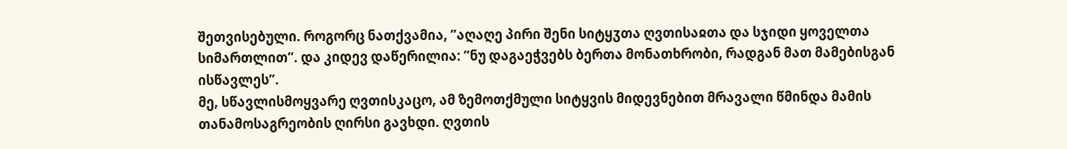შეთვისებული. როგორც ნათქვამია, ”აღაღე პირი შენი სიტყჳთა ღვთისაჲთა და სჯიდი ყოველთა სიმართლით”. და კიდევ დაწერილია: ”ნუ დაგაეჭვებს ბერთა მონათხრობი, რადგან მათ მამებისგან ისწავლეს”.
მე, სწავლისმოყვარე ღვთისკაცო, ამ ზემოთქმული სიტყვის მიდევნებით მრავალი წმინდა მამის თანამოსაგრეობის ღირსი გავხდი. ღვთის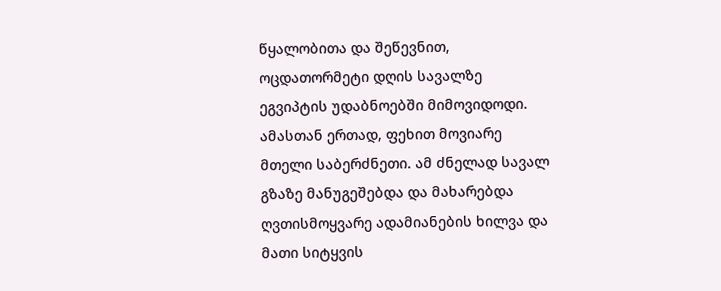წყალობითა და შეწევნით, ოცდათორმეტი დღის სავალზე ეგვიპტის უდაბნოებში მიმოვიდოდი. ამასთან ერთად, ფეხით მოვიარე მთელი საბერძნეთი. ამ ძნელად სავალ გზაზე მანუგეშებდა და მახარებდა ღვთისმოყვარე ადამიანების ხილვა და მათი სიტყვის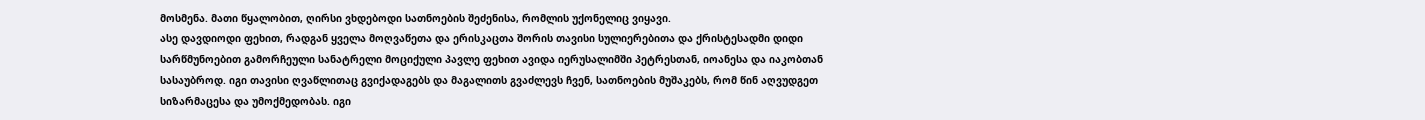მოსმენა. მათი წყალობით, ღირსი ვხდებოდი სათნოების შეძენისა, რომლის უქონელიც ვიყავი.
ასე დავდიოდი ფეხით, რადგან ყველა მოღვაწეთა და ერისკაცთა შორის თავისი სულიერებითა და ქრისტესადმი დიდი სარწმუნოებით გამორჩეული სანატრელი მოციქული პავლე ფეხით ავიდა იერუსალიმში პეტრესთან, იოანესა და იაკობთან სასაუბროდ. იგი თავისი ღვაწლითაც გვიქადაგებს და მაგალითს გვაძლევს ჩვენ, სათნოების მუშაკებს, რომ წინ აღვუდგეთ სიზარმაცესა და უმოქმედობას. იგი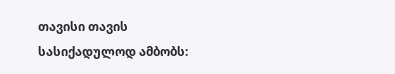თავისი თავის სასიქადულოდ ამბობს: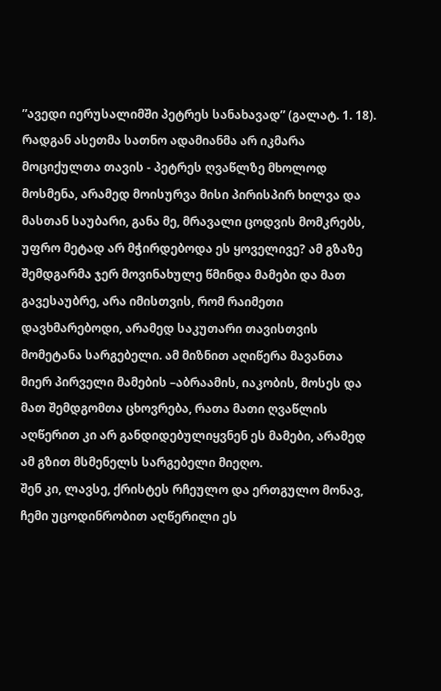”ავედი იერუსალიმში პეტრეს სანახავად” (გალატ. 1. 18). რადგან ასეთმა სათნო ადამიანმა არ იკმარა მოციქულთა თავის - პეტრეს ღვაწლზე მხოლოდ მოსმენა, არამედ მოისურვა მისი პირისპირ ხილვა და მასთან საუბარი, განა მე, მრავალი ცოდვის მომკრებს, უფრო მეტად არ მჭირდებოდა ეს ყოველივე? ამ გზაზე შემდგარმა ჯერ მოვინახულე წმინდა მამები და მათ გავესაუბრე, არა იმისთვის, რომ რაიმეთი დავხმარებოდი, არამედ საკუთარი თავისთვის მომეტანა სარგებელი. ამ მიზნით აღიწერა მავანთა მიერ პირველი მამების –აბრაამის, იაკობის, მოსეს და მათ შემდგომთა ცხოვრება, რათა მათი ღვაწლის აღწერით კი არ განდიდებულიყვნენ ეს მამები, არამედ ამ გზით მსმენელს სარგებელი მიეღო.
შენ კი, ლავსე, ქრისტეს რჩეულო და ერთგულო მონავ, ჩემი უცოდინრობით აღწერილი ეს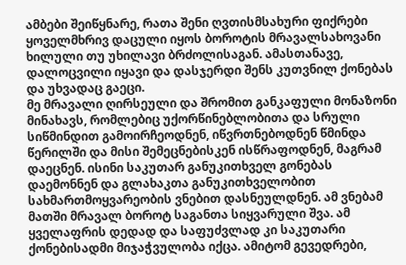ამბები შეიწყნარე, რათა შენი ღვთისმსახური ფიქრები ყოველმხრივ დაცული იყოს ბოროტის მრავალსახოვანი ხილული თუ უხილავი ბრძოლისაგან. ამასთანავე, დალოცვილი იყავი და დასჯერდი შენს კუთვნილ ქონებას და უხვადაც გაეცი.
მე მრავალი ღირსეული და შრომით განკაფული მონაზონი მინახავს, რომლებიც უქორწინებლობითა და სრული სიწმინდით გამოირჩეოდნენ, იწვრთნებოდნენ წმინდა წერილში და მისი შემეცნებისკენ ისწრაფოდნენ, მაგრამ დაეცნენ. ისინი საკუთარ განუკითხველ გონებას დაემონნენ და გლახაკთა განუკითხველობით სახმართმოყვარეობის ვნებით დასნეულდნენ. ამ ვნებამ მათში მრავალ ბოროტ საგანთა სიყვარული შვა. ამ ყველაფრის დედად და საფუძვლად კი საკუთარი ქონებისადმი მიჯაჭვულობა იქცა. ამიტომ გევედრები,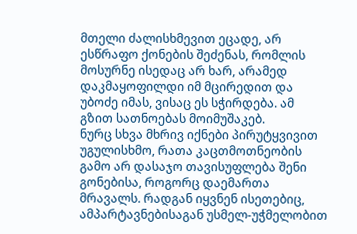მთელი ძალისხმევით ეცადე, არ ესწრაფო ქონების შეძენას, რომლის მოსურნე ისედაც არ ხარ, არამედ დაკმაყოფილდი იმ მცირედით და უბოძე იმას, ვისაც ეს სჭირდება. ამ გზით სათნოებას მოიმუშაკებ.
ნურც სხვა მხრივ იქნები პირუტყვივით უგულისხმო, რათა კაცთმოთნეობის გამო არ დასაჯო თავისუფლება შენი გონებისა, როგორც დაემართა მრავალს. რადგან იყვნენ ისეთებიც, ამპარტავნებისაგან უსმელ-უჭმელობით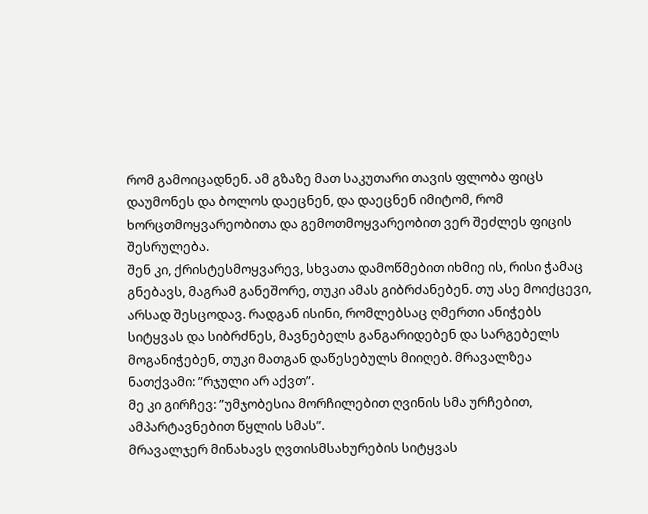რომ გამოიცადნენ. ამ გზაზე მათ საკუთარი თავის ფლობა ფიცს დაუმონეს და ბოლოს დაეცნენ, და დაეცნენ იმიტომ, რომ ხორცთმოყვარეობითა და გემოთმოყვარეობით ვერ შეძლეს ფიცის შესრულება.
შენ კი, ქრისტესმოყვარევ, სხვათა დამოწმებით იხმიე ის, რისი ჭამაც გნებავს, მაგრამ განეშორე, თუკი ამას გიბრძანებენ. თუ ასე მოიქცევი, არსად შესცოდავ. რადგან ისინი, რომლებსაც ღმერთი ანიჭებს სიტყვას და სიბრძნეს, მავნებელს განგარიდებენ და სარგებელს მოგანიჭებენ, თუკი მათგან დაწესებულს მიიღებ. მრავალზეა ნათქვამი: ”რჯული არ აქვთ”.
მე კი გირჩევ: ”უმჯობესია მორჩილებით ღვინის სმა ურჩებით, ამპარტავნებით წყლის სმას”.
მრავალჯერ მინახავს ღვთისმსახურების სიტყვას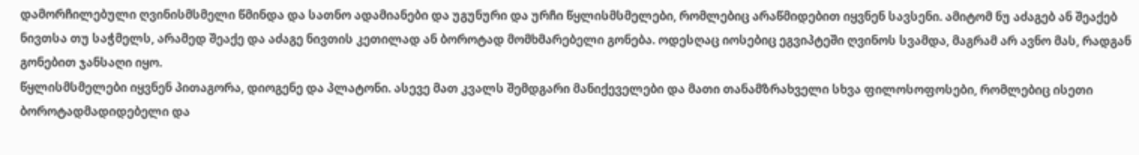დამორჩილებული ღვინისმსმელი წმინდა და სათნო ადამიანები და უგუნური და ურჩი წყლისმსმელები, რომლებიც არაწმიდებით იყვნენ სავსენი. ამიტომ ნუ აძაგებ ან შეაქებ ნივთსა თუ საჭმელს, არამედ შეაქე და აძაგე ნივთის კეთილად ან ბოროტად მომხმარებელი გონება. ოდესღაც იოსებიც ეგვიპტეში ღვინოს სვამდა, მაგრამ არ ავნო მას, რადგან გონებით ჯანსაღი იყო.
წყლისმსმელები იყვნენ პითაგორა, დიოგენე და პლატონი. ასევე მათ კვალს შემდგარი მანიქეველები და მათი თანამზრახველი სხვა ფილოსოფოსები, რომლებიც ისეთი ბოროტადმადიდებელი და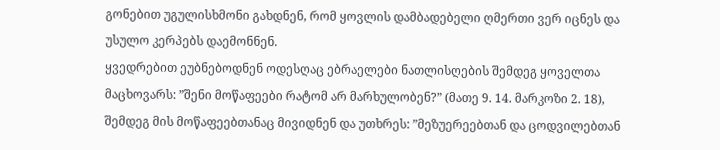გონებით უგულისხმონი გახდნენ, რომ ყოვლის დამბადებელი ღმერთი ვერ იცნეს და უსულო კერპებს დაემონნენ.
ყვედრებით ეუბნებოდნენ ოდესღაც ებრაელები ნათლისღების შემდეგ ყოველთა მაცხოვარს: ”შენი მოწაფეები რატომ არ მარხულობენ?” (მათე 9. 14. მარკოზი 2. 18), შემდეგ მის მოწაფეებთანაც მივიდნენ და უთხრეს: ”მეზუერეებთან და ცოდვილებთან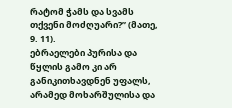რატომ ჭამს და სვამს თქვენი მოძღუარი?” (მათე, 9. 11).
ებრაელები პურისა და წყლის გამო კი არ განიკითხავდნენ უფალს, არამედ მოხარშულისა და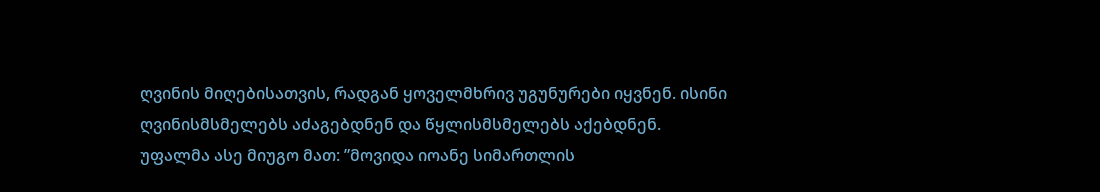ღვინის მიღებისათვის, რადგან ყოველმხრივ უგუნურები იყვნენ. ისინი ღვინისმსმელებს აძაგებდნენ და წყლისმსმელებს აქებდნენ.
უფალმა ასე მიუგო მათ: ”მოვიდა იოანე სიმართლის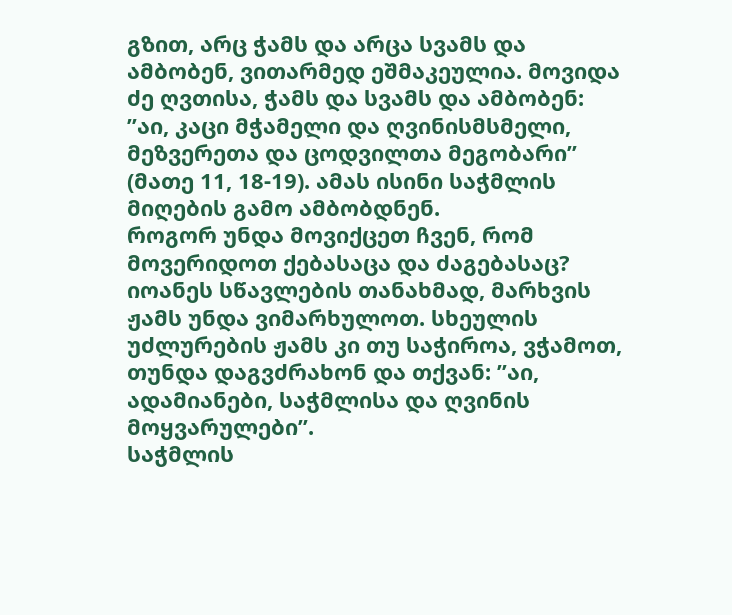გზით, არც ჭამს და არცა სვამს და ამბობენ, ვითარმედ ეშმაკეულია. მოვიდა ძე ღვთისა, ჭამს და სვამს და ამბობენ: ”აი, კაცი მჭამელი და ღვინისმსმელი, მეზვერეთა და ცოდვილთა მეგობარი” (მათე 11, 18-19). ამას ისინი საჭმლის მიღების გამო ამბობდნენ.
როგორ უნდა მოვიქცეთ ჩვენ, რომ მოვერიდოთ ქებასაცა და ძაგებასაც? იოანეს სწავლების თანახმად, მარხვის ჟამს უნდა ვიმარხულოთ. სხეულის უძლურების ჟამს კი თუ საჭიროა, ვჭამოთ, თუნდა დაგვძრახონ და თქვან: ”აი, ადამიანები, საჭმლისა და ღვინის მოყვარულები”.
საჭმლის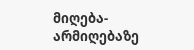მიღება-არმიღებაზე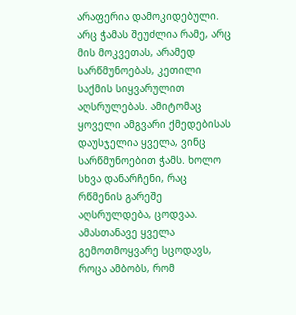არაფერია დამოკიდებული. არც ჭამას შეუძლია რამე, არც მის მოკვეთას, არამედ სარწმუნოებას, კეთილი საქმის სიყვარულით აღსრულებას. ამიტომაც ყოველი ამგვარი ქმედებისას დაუსჯელია ყველა, ვინც სარწმუნოებით ჭამს. ხოლო სხვა დანარჩენი, რაც რწმენის გარეშე აღსრულდება, ცოდვაა. ამასთანავე ყველა გემოთმოყვარე სცოდავს, როცა ამბობს, რომ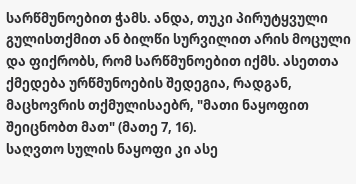სარწმუნოებით ჭამს. ანდა, თუკი პირუტყვული გულისთქმით ან ბილწი სურვილით არის მოცული და ფიქრობს, რომ სარწმუნოებით იქმს. ასეთთა ქმედება ურწმუნოების შედეგია, რადგან, მაცხოვრის თქმულისაებრ, "მათი ნაყოფით შეიცნობთ მათ" (მათე 7, 16).
საღვთო სულის ნაყოფი კი ასე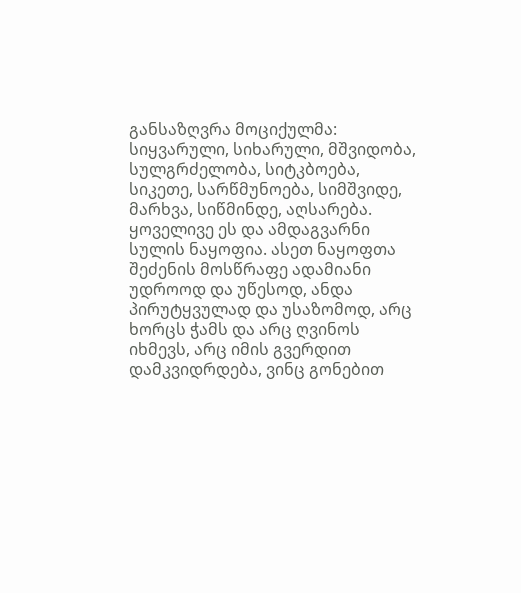განსაზღვრა მოციქულმა: სიყვარული, სიხარული, მშვიდობა, სულგრძელობა, სიტკბოება, სიკეთე, სარწმუნოება, სიმშვიდე, მარხვა, სიწმინდე, აღსარება. ყოველივე ეს და ამდაგვარნი სულის ნაყოფია. ასეთ ნაყოფთა შეძენის მოსწრაფე ადამიანი უდროოდ და უწესოდ, ანდა პირუტყვულად და უსაზომოდ, არც ხორცს ჭამს და არც ღვინოს იხმევს, არც იმის გვერდით დამკვიდრდება, ვინც გონებით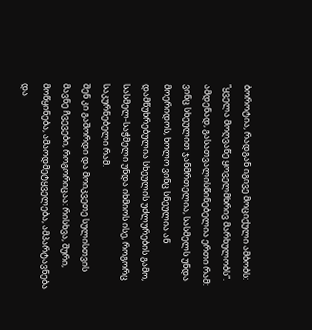ბოროტია, რადგან იგივე მოციქული ამბობს: ”ყველა მოღვაწე ყოველმხრივ მარხულობს”.
ამდენად, გასათვალისწინებელია ერთი რამ: ვინც სხეულით ჯანმრთელია, სასმელს უნდა მოერიდოს, ხოლო ვინც სნეულია ან დამწუხრებულია სხეულის უძლურების გამო, სასმელ-საჭმელი უნდა იხმიოს ისე, როგორც საკურნებელი რამ.
შენ კი გაშორდი და მოიკვეთე სულისთვის მავნე ჩვევები, როგორიცაა: რისხვა, შური, მოწყინება, ამაოდმეტყველება, ამპარტავნება და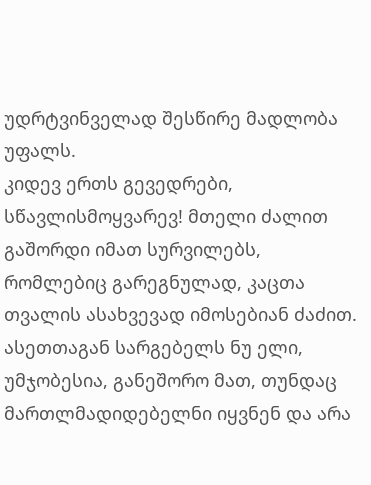უდრტვინველად შესწირე მადლობა უფალს.
კიდევ ერთს გევედრები, სწავლისმოყვარევ! მთელი ძალით გაშორდი იმათ სურვილებს, რომლებიც გარეგნულად, კაცთა თვალის ასახვევად იმოსებიან ძაძით. ასეთთაგან სარგებელს ნუ ელი, უმჯობესია, განეშორო მათ, თუნდაც მართლმადიდებელნი იყვნენ და არა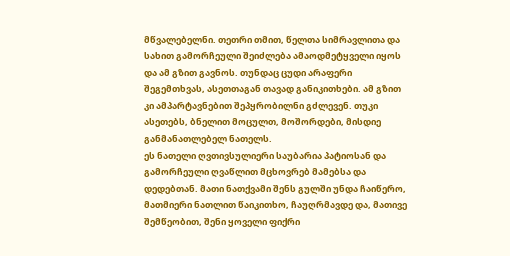მწვალებელნი. თეთრი თმით, წელთა სიმრავლითა და სახით გამორჩეული შეიძლება ამაოდმეტყველი იყოს და ამ გზით გავნოს. თუნდაც ცუდი არაფერი შეგემთხვას, ასეთთაგან თავად განიკითხები. ამ გზით კი ამპარტავნებით შეპყრობილნი გძლევენ. თუკი ასეთებს, ბნელით მოცულთ, მოშორდები, მისდიე განმანათლებელ ნათელს.
ეს ნათელი ღვთივსულიერი საუბარია პატიოსან და გამორჩეული ღვაწლით მცხოვრებ მამებსა და დედებთან. მათი ნათქვამი შენს გულში უნდა ჩაიწერო, მათმიერი ნათლით წაიკითხო, ჩაუღრმავდე და, მათივე შემწეობით, შენი ყოველი ფიქრი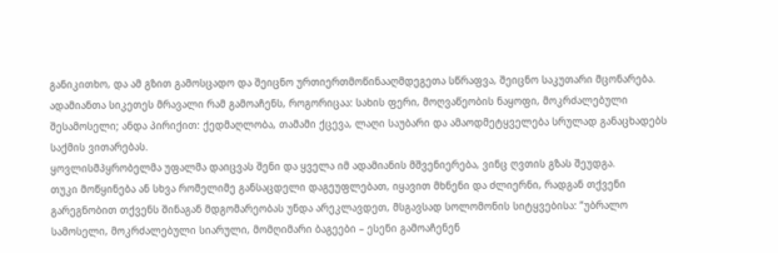განიკითხო, და ამ გზით გამოსცადო და შეიცნო ურთიერთმოწინააღმდეგეთა სწრაფვა, შეიცნო საკუთარი მცონარება.
ადამიანთა სიკეთეს მრავალი რამ გამოაჩენს, როგორიცაა: სახის ფერი, მოღვაწეობის ნაყოფი, მოკრძალებული შესამოსელი; ანდა პირიქით: ქედმაღლობა, თამამი ქცევა, ლაღი საუბარი და ამაოდმეტყველება სრულად განაცხადებს საქმის ვითარებას.
ყოვლისმპყრობელმა უფალმა დაიცვას შენი და ყველა იმ ადამიანის მშვენიერება, ვინც ღვთის გზას შეუდგა.
თუკი მოწყინება ან სხვა რომელიმე განსაცდელი დაგეუფლებათ, იყავით მხნენი და ძლიერნი, რადგან თქვენი გარეგნობით თქვენს შინაგან მდგომარეობას უნდა არეკლავდეთ, მსგავსად სოლომონის სიტყვებისა: ”უბრალო სამოსელი, მოკრძალებული სიარული, მომღიმარი ბაგეები – ესენი გამოაჩენენ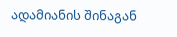ადამიანის შინაგან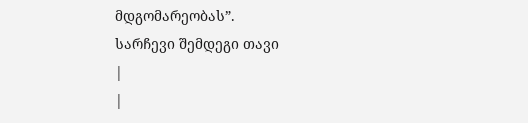მდგომარეობას”.
სარჩევი შემდეგი თავი
|
|